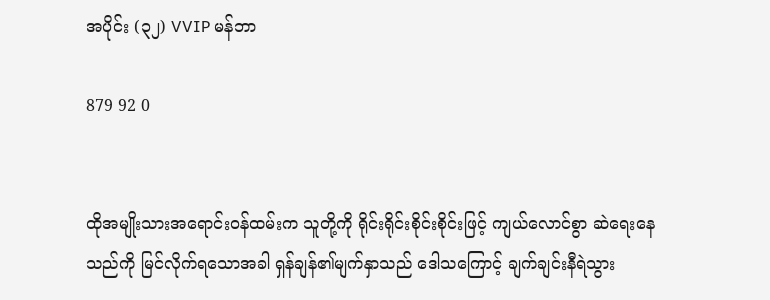အပိုင်း (၃၂) VVIP မန်ဘာ

879 92 0


ထိုအမျိုးသားအရောင်းဝန်ထမ်းက သူတို့ကို ရိုင်းရိုင်းစိုင်းစိုင်းဖြင့် ကျယ်လောင်စွာ ဆဲရေးနေသည်ကို မြင်လိုက်ရသောအခါ ရှန်ချန်၏မျက်နှာသည် ဒေါသကြောင့် ချက်ချင်းနီရဲသွား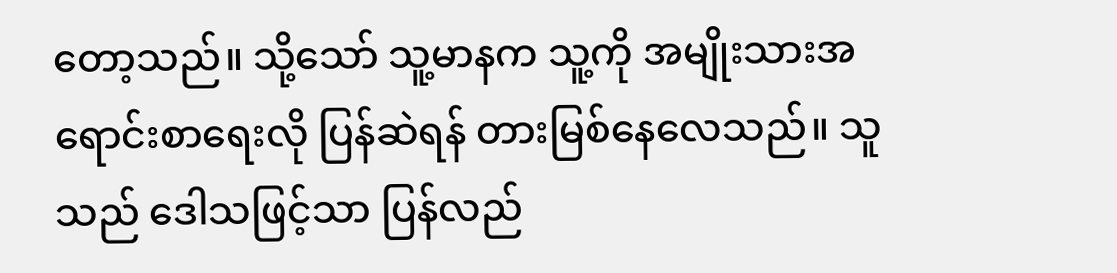တော့သည်။ သို့သော် သူ့မာနက သူ့ကို အမျိုးသားအရောင်းစာရေးလို ပြန်ဆဲရန် တားမြစ်နေလေသည်။ သူသည် ဒေါသဖြင့်သာ ပြန်လည်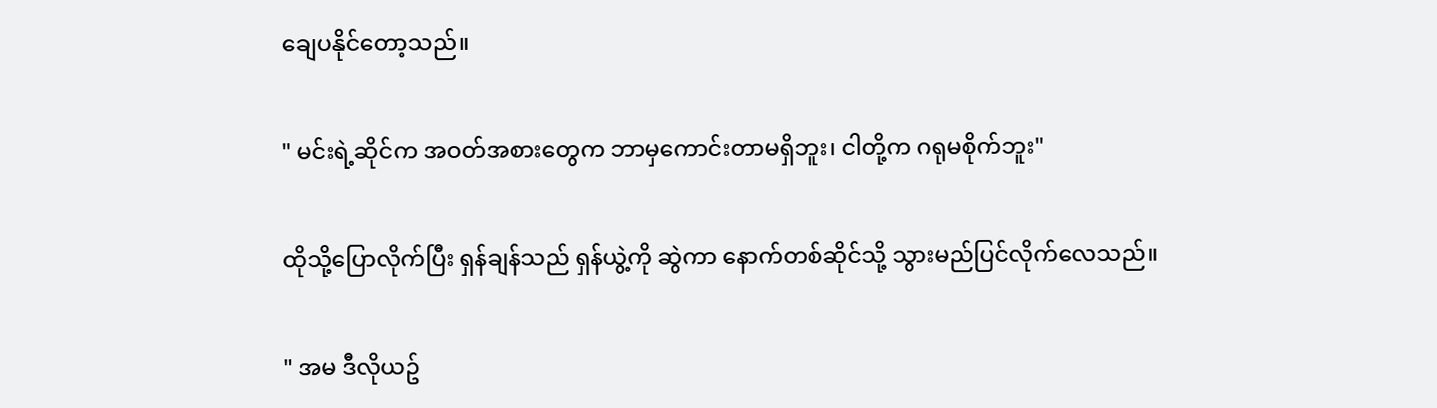ချေပနိုင်တော့သည်။

" မင်းရဲ့ဆိုင်က အဝတ်အစားတွေက ဘာမှကောင်းတာမရှိဘူး၊ ငါတို့က ဂရုမစိုက်ဘူး"

ထိုသို့ပြောလိုက်ပြီး ရှန်ချန်သည် ရှန်ယွဲ့ကို ဆွဲကာ နောက်တစ်ဆိုင်သို့ သွားမည်ပြင်လိုက်လေသည်။

" အမ ဒီလိုယဥ်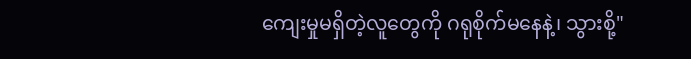ကျေးမှုမရှိတဲ့လူတွေကို ဂရုစိုက်မနေနဲ့၊ သွားစို့"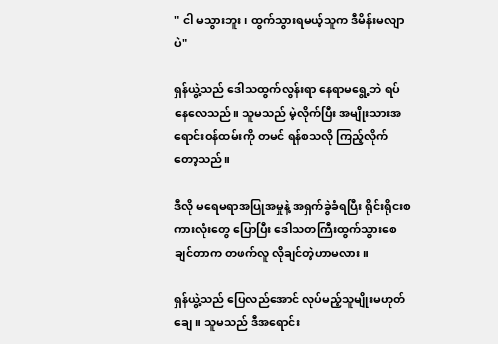" ငါ မသွားဘူး၊ ထွက်သွားရမယ့်သူက ဒီမိန်းမလျာပဲ"

ရှန်ယွဲ့သည် ဒေါသထွက်လွန်းရာ နေရာမရွေ့ဘဲ ရပ်နေလေသည်။ သူမသည် မဲ့လိုက်ပြီး အမျိုးသားအရောင်းဝန်ထမ်းကို တမင် ရန်စသလို ကြည့်လိုက်တော့သည်။

ဒီလို မရေမရာအပြုအမှုနဲ့ အရှက်ခွဲခံရပြီး ရိုင်းရိုငးစကားလုံးတွေ ပြောပြီး ဒေါသတကြီးထွက်သွားစေချင်တာက တဖက်လူ လိုချင်တဲ့ဟာမလား။

ရှန်ယွဲ့သည် ပြေလည်အောင် လုပ်မည့်သူမျိုးမဟုတ်ချေ။ သူမသည် ဒီအရောင်း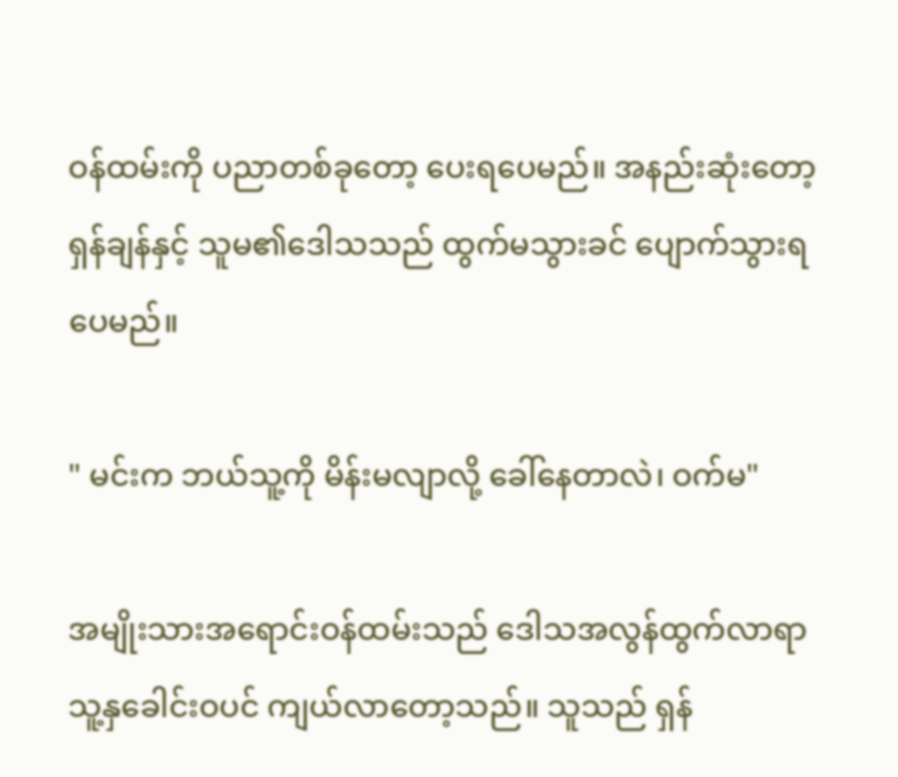ဝန်ထမ်းကို ပညာတစ်ခုတော့ ပေးရပေမည်။ အနည်းဆုံးတော့ ရှန်ချန်နှင့် သူမ၏ဒေါသသည် ထွက်မသွားခင် ပျောက်သွားရပေမည်။

" မင်းက ဘယ်သူ့ကို မိန်းမလျာလို့ ခေါ်နေတာလဲ၊ ဝက်မ"

အမျိုးသားအရောင်းဝန်ထမ်းသည် ဒေါသအလွန်ထွက်လာရာ သူ့နှခေါင်းဝပင် ကျယ်လာတော့သည်။ သူသည် ရှန်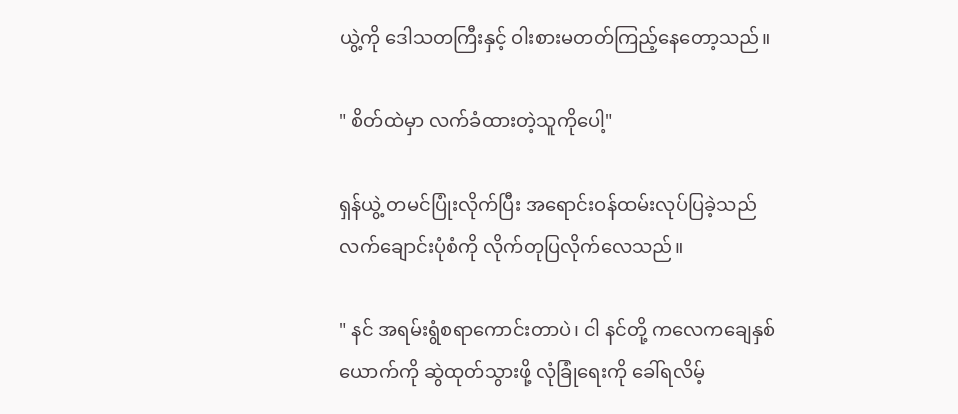ယွဲ့ကို ဒေါသတကြီးနှင့် ဝါးစားမတတ်ကြည့်နေတော့သည်။

" စိတ်ထဲမှာ လက်ခံထားတဲ့သူကိုပေါ့"

ရှန်ယွဲ့ တမင်ပြုံးလိုက်ပြီး အရောင်းဝန်ထမ်းလုပ်ပြခဲ့သည် လက်ချောင်းပုံစံကို လိုက်တုပြလိုက်လေသည်။

" နင် အရမ်းရွံစရာကောင်းတာပဲ၊ ငါ နင်တို့ ကလေကချေနှစ်ယောက်ကို ဆွဲထုတ်သွားဖို့ လုံခြုံရေးကို ခေါ်ရလိမ့်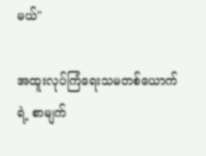မယ်"

အထူးလုပ်ကြံရေးသမတစ်ယောက်ရဲ့ စာမျက်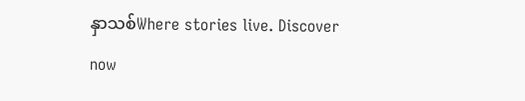နှာသစ်Where stories live. Discover now